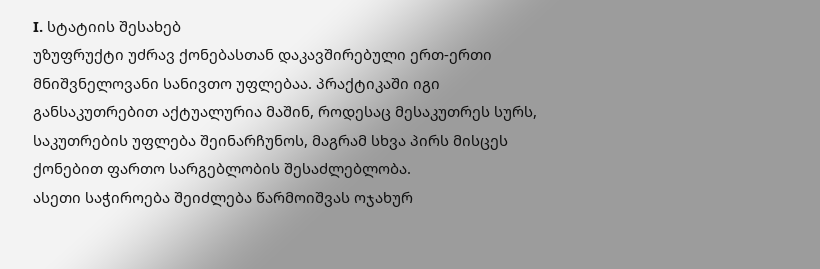I. სტატიის შესახებ
უზუფრუქტი უძრავ ქონებასთან დაკავშირებული ერთ-ერთი მნიშვნელოვანი სანივთო უფლებაა. პრაქტიკაში იგი განსაკუთრებით აქტუალურია მაშინ, როდესაც მესაკუთრეს სურს, საკუთრების უფლება შეინარჩუნოს, მაგრამ სხვა პირს მისცეს ქონებით ფართო სარგებლობის შესაძლებლობა.
ასეთი საჭიროება შეიძლება წარმოიშვას ოჯახურ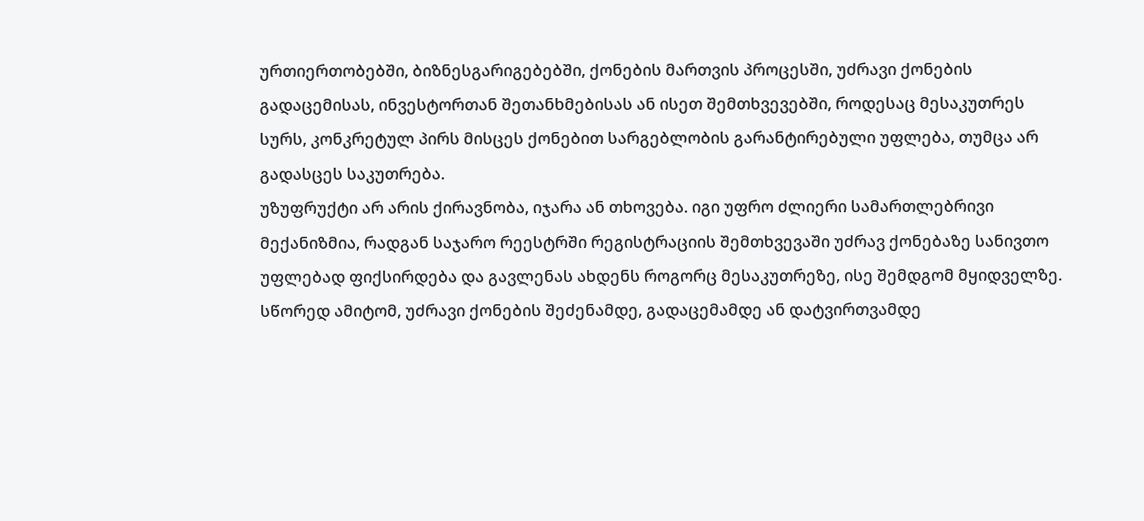ურთიერთობებში, ბიზნესგარიგებებში, ქონების მართვის პროცესში, უძრავი ქონების გადაცემისას, ინვესტორთან შეთანხმებისას ან ისეთ შემთხვევებში, როდესაც მესაკუთრეს სურს, კონკრეტულ პირს მისცეს ქონებით სარგებლობის გარანტირებული უფლება, თუმცა არ გადასცეს საკუთრება.
უზუფრუქტი არ არის ქირავნობა, იჯარა ან თხოვება. იგი უფრო ძლიერი სამართლებრივი მექანიზმია, რადგან საჯარო რეესტრში რეგისტრაციის შემთხვევაში უძრავ ქონებაზე სანივთო უფლებად ფიქსირდება და გავლენას ახდენს როგორც მესაკუთრეზე, ისე შემდგომ მყიდველზე.
სწორედ ამიტომ, უძრავი ქონების შეძენამდე, გადაცემამდე ან დატვირთვამდე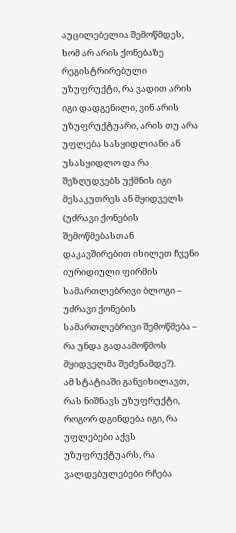აუცილებელია შემოწმდეს, ხომ არ არის ქონებაზე რეგისტრირებული უზუფრუქტი, რა ვადით არის იგი დადგენილი, ვინ არის უზუფრუქტუარი, არის თუ არა უფლება სასყიდლიანი ან უსასყიდლო და რა შეზღუდვებს უქმნის იგი მესაკუთრეს ან მყიდველს (უძრავი ქონების შემოწმებასთან დაკავშირებით იხილეთ ჩვენი იურიდიული ფირმის სამართლებრივი ბლოგი – უძრავი ქონების სამართლებრივი შემოწმება – რა უნდა გადაამოწმოს მყიდველმა შეძენამდე?).
ამ სტატიაში განვიხილავთ, რას ნიშნავს უზუფრუქტი, როგორ დგინდება იგი, რა უფლებები აქვს უზუფრუქტუარს, რა ვალდებულებები რჩება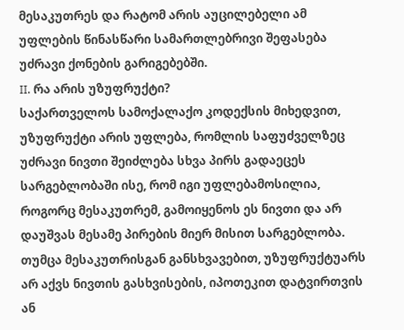მესაკუთრეს და რატომ არის აუცილებელი ამ უფლების წინასწარი სამართლებრივი შეფასება უძრავი ქონების გარიგებებში.
II. რა არის უზუფრუქტი?
საქართველოს სამოქალაქო კოდექსის მიხედვით, უზუფრუქტი არის უფლება, რომლის საფუძველზეც უძრავი ნივთი შეიძლება სხვა პირს გადაეცეს სარგებლობაში ისე, რომ იგი უფლებამოსილია, როგორც მესაკუთრემ, გამოიყენოს ეს ნივთი და არ დაუშვას მესამე პირების მიერ მისით სარგებლობა. თუმცა მესაკუთრისგან განსხვავებით, უზუფრუქტუარს არ აქვს ნივთის გასხვისების, იპოთეკით დატვირთვის ან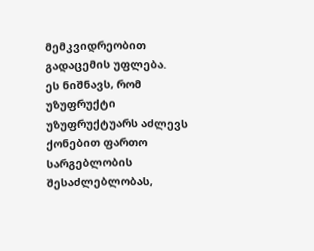მემკვიდრეობით გადაცემის უფლება.
ეს ნიშნავს, რომ უზუფრუქტი უზუფრუქტუარს აძლევს ქონებით ფართო სარგებლობის შესაძლებლობას,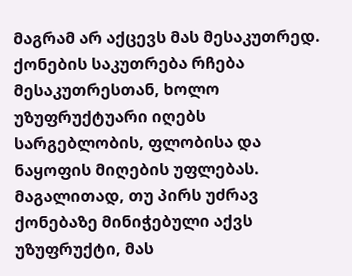მაგრამ არ აქცევს მას მესაკუთრედ. ქონების საკუთრება რჩება მესაკუთრესთან, ხოლო უზუფრუქტუარი იღებს სარგებლობის, ფლობისა და ნაყოფის მიღების უფლებას.
მაგალითად, თუ პირს უძრავ ქონებაზე მინიჭებული აქვს უზუფრუქტი, მას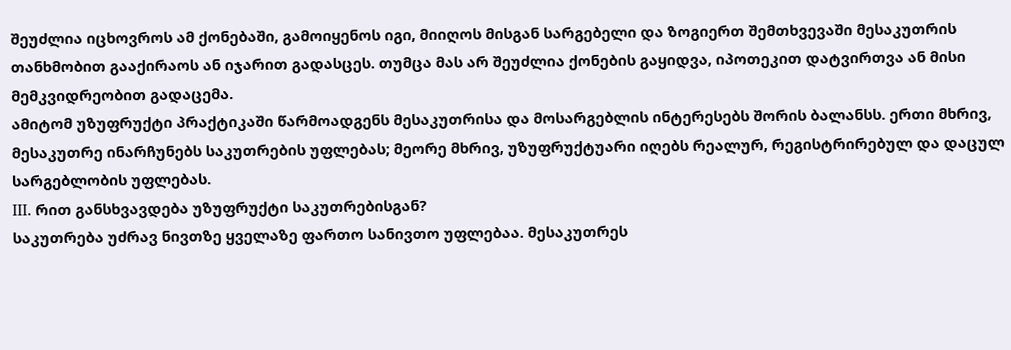შეუძლია იცხოვროს ამ ქონებაში, გამოიყენოს იგი, მიიღოს მისგან სარგებელი და ზოგიერთ შემთხვევაში მესაკუთრის თანხმობით გააქირაოს ან იჯარით გადასცეს. თუმცა მას არ შეუძლია ქონების გაყიდვა, იპოთეკით დატვირთვა ან მისი მემკვიდრეობით გადაცემა.
ამიტომ უზუფრუქტი პრაქტიკაში წარმოადგენს მესაკუთრისა და მოსარგებლის ინტერესებს შორის ბალანსს. ერთი მხრივ, მესაკუთრე ინარჩუნებს საკუთრების უფლებას; მეორე მხრივ, უზუფრუქტუარი იღებს რეალურ, რეგისტრირებულ და დაცულ სარგებლობის უფლებას.
III. რით განსხვავდება უზუფრუქტი საკუთრებისგან?
საკუთრება უძრავ ნივთზე ყველაზე ფართო სანივთო უფლებაა. მესაკუთრეს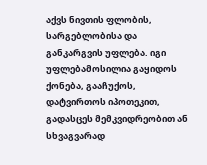აქვს ნივთის ფლობის, სარგებლობისა და განკარგვის უფლება. იგი უფლებამოსილია გაყიდოს ქონება, გააჩუქოს, დატვირთოს იპოთეკით, გადასცეს მემკვიდრეობით ან სხვაგვარად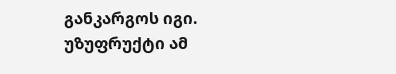განკარგოს იგი.
უზუფრუქტი ამ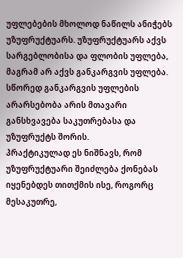უფლებების მხოლოდ ნაწილს ანიჭებს უზუფრუქტუარს. უზუფრუქტუარს აქვს სარგებლობისა და ფლობის უფლება, მაგრამ არ აქვს განკარგვის უფლება. სწორედ განკარგვის უფლების არარსებობა არის მთავარი განსხვავება საკუთრებასა და უზუფრუქტს შორის.
პრაქტიკულად ეს ნიშნავს, რომ უზუფრუქტუარი შეიძლება ქონებას იყენებდეს თითქმის ისე, როგორც მესაკუთრე,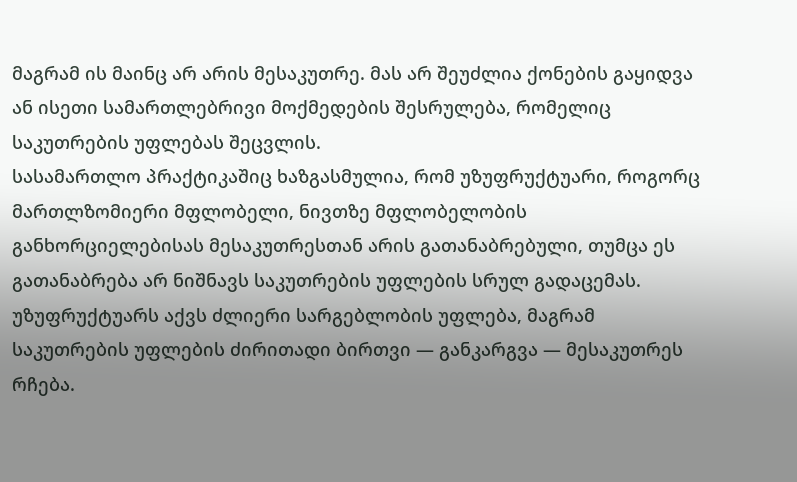მაგრამ ის მაინც არ არის მესაკუთრე. მას არ შეუძლია ქონების გაყიდვა ან ისეთი სამართლებრივი მოქმედების შესრულება, რომელიც საკუთრების უფლებას შეცვლის.
სასამართლო პრაქტიკაშიც ხაზგასმულია, რომ უზუფრუქტუარი, როგორც მართლზომიერი მფლობელი, ნივთზე მფლობელობის განხორციელებისას მესაკუთრესთან არის გათანაბრებული, თუმცა ეს გათანაბრება არ ნიშნავს საკუთრების უფლების სრულ გადაცემას. უზუფრუქტუარს აქვს ძლიერი სარგებლობის უფლება, მაგრამ საკუთრების უფლების ძირითადი ბირთვი — განკარგვა — მესაკუთრეს რჩება.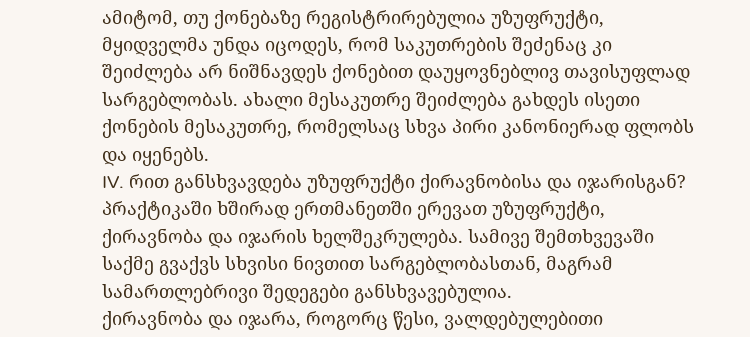ამიტომ, თუ ქონებაზე რეგისტრირებულია უზუფრუქტი, მყიდველმა უნდა იცოდეს, რომ საკუთრების შეძენაც კი შეიძლება არ ნიშნავდეს ქონებით დაუყოვნებლივ თავისუფლად სარგებლობას. ახალი მესაკუთრე შეიძლება გახდეს ისეთი ქონების მესაკუთრე, რომელსაც სხვა პირი კანონიერად ფლობს და იყენებს.
IV. რით განსხვავდება უზუფრუქტი ქირავნობისა და იჯარისგან?
პრაქტიკაში ხშირად ერთმანეთში ერევათ უზუფრუქტი, ქირავნობა და იჯარის ხელშეკრულება. სამივე შემთხვევაში საქმე გვაქვს სხვისი ნივთით სარგებლობასთან, მაგრამ სამართლებრივი შედეგები განსხვავებულია.
ქირავნობა და იჯარა, როგორც წესი, ვალდებულებითი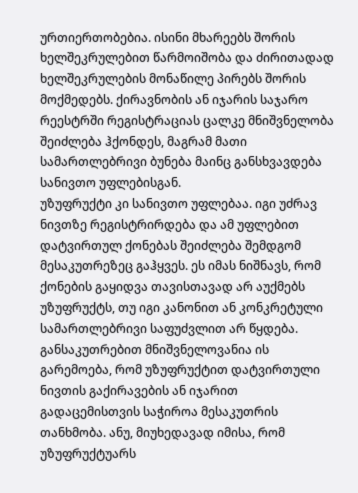ურთიერთობებია. ისინი მხარეებს შორის ხელშეკრულებით წარმოიშობა და ძირითადად ხელშეკრულების მონაწილე პირებს შორის მოქმედებს. ქირავნობის ან იჯარის საჯარო რეესტრში რეგისტრაციას ცალკე მნიშვნელობა შეიძლება ჰქონდეს, მაგრამ მათი სამართლებრივი ბუნება მაინც განსხვავდება სანივთო უფლებისგან.
უზუფრუქტი კი სანივთო უფლებაა. იგი უძრავ ნივთზე რეგისტრირდება და ამ უფლებით დატვირთულ ქონებას შეიძლება შემდგომ მესაკუთრეზეც გაჰყვეს. ეს იმას ნიშნავს, რომ ქონების გაყიდვა თავისთავად არ აუქმებს უზუფრუქტს, თუ იგი კანონით ან კონკრეტული სამართლებრივი საფუძვლით არ წყდება.
განსაკუთრებით მნიშვნელოვანია ის გარემოება, რომ უზუფრუქტით დატვირთული ნივთის გაქირავების ან იჯარით გადაცემისთვის საჭიროა მესაკუთრის თანხმობა. ანუ, მიუხედავად იმისა, რომ უზუფრუქტუარს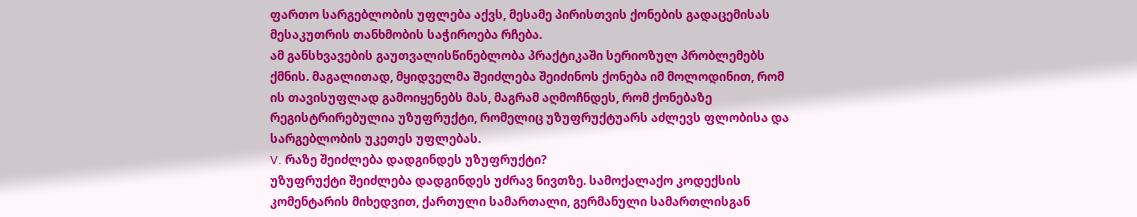ფართო სარგებლობის უფლება აქვს, მესამე პირისთვის ქონების გადაცემისას მესაკუთრის თანხმობის საჭიროება რჩება.
ამ განსხვავების გაუთვალისწინებლობა პრაქტიკაში სერიოზულ პრობლემებს ქმნის. მაგალითად, მყიდველმა შეიძლება შეიძინოს ქონება იმ მოლოდინით, რომ ის თავისუფლად გამოიყენებს მას, მაგრამ აღმოჩნდეს, რომ ქონებაზე რეგისტრირებულია უზუფრუქტი, რომელიც უზუფრუქტუარს აძლევს ფლობისა და სარგებლობის უკეთეს უფლებას.
V. რაზე შეიძლება დადგინდეს უზუფრუქტი?
უზუფრუქტი შეიძლება დადგინდეს უძრავ ნივთზე. სამოქალაქო კოდექსის კომენტარის მიხედვით, ქართული სამართალი, გერმანული სამართლისგან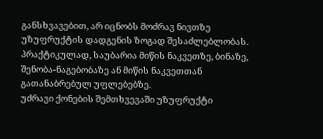განსხვავებით, არ იცნობს მოძრავ ნივთზე უზუფრუქტის დადგენის ზოგად შესაძლებლობას. პრაქტიკულად, საუბარია მიწის ნაკვეთზე, ბინაზე, შენობა-ნაგებობაზე ან მიწის ნაკვეთთან გათანაბრებულ უფლებებზე.
უძრავი ქონების შემთხვევაში უზუფრუქტი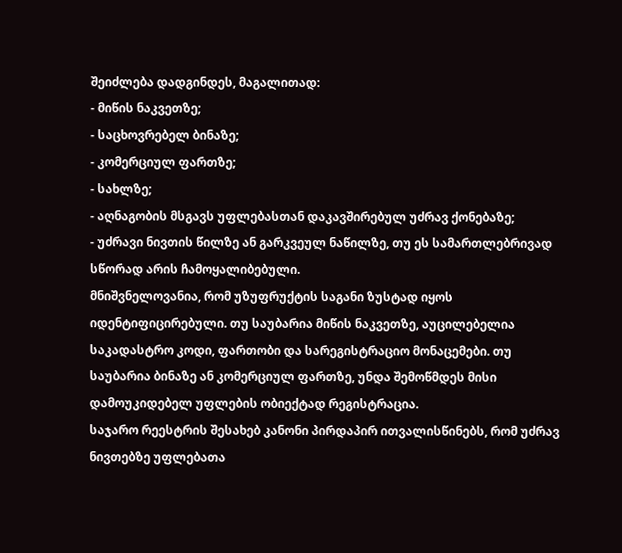შეიძლება დადგინდეს, მაგალითად:
- მიწის ნაკვეთზე;
- საცხოვრებელ ბინაზე;
- კომერციულ ფართზე;
- სახლზე;
- აღნაგობის მსგავს უფლებასთან დაკავშირებულ უძრავ ქონებაზე;
- უძრავი ნივთის წილზე ან გარკვეულ ნაწილზე, თუ ეს სამართლებრივად სწორად არის ჩამოყალიბებული.
მნიშვნელოვანია, რომ უზუფრუქტის საგანი ზუსტად იყოს იდენტიფიცირებული. თუ საუბარია მიწის ნაკვეთზე, აუცილებელია საკადასტრო კოდი, ფართობი და სარეგისტრაციო მონაცემები. თუ საუბარია ბინაზე ან კომერციულ ფართზე, უნდა შემოწმდეს მისი დამოუკიდებელ უფლების ობიექტად რეგისტრაცია.
საჯარო რეესტრის შესახებ კანონი პირდაპირ ითვალისწინებს, რომ უძრავ ნივთებზე უფლებათა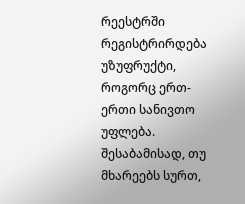რეესტრში რეგისტრირდება უზუფრუქტი, როგორც ერთ-ერთი სანივთო უფლება. შესაბამისად, თუ მხარეებს სურთ,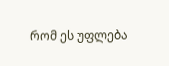რომ ეს უფლება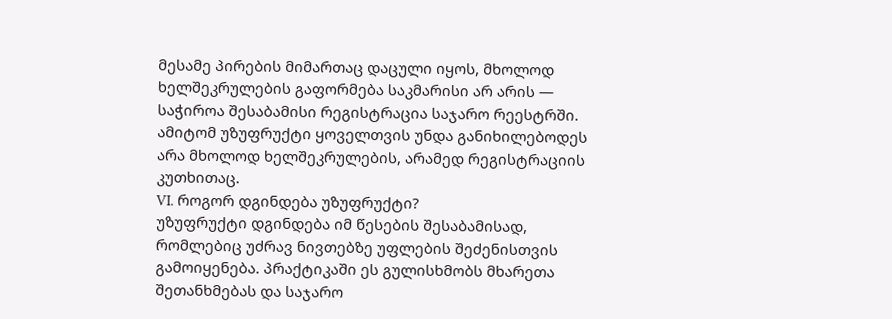მესამე პირების მიმართაც დაცული იყოს, მხოლოდ ხელშეკრულების გაფორმება საკმარისი არ არის — საჭიროა შესაბამისი რეგისტრაცია საჯარო რეესტრში.
ამიტომ უზუფრუქტი ყოველთვის უნდა განიხილებოდეს არა მხოლოდ ხელშეკრულების, არამედ რეგისტრაციის კუთხითაც.
VI. როგორ დგინდება უზუფრუქტი?
უზუფრუქტი დგინდება იმ წესების შესაბამისად, რომლებიც უძრავ ნივთებზე უფლების შეძენისთვის გამოიყენება. პრაქტიკაში ეს გულისხმობს მხარეთა შეთანხმებას და საჯარო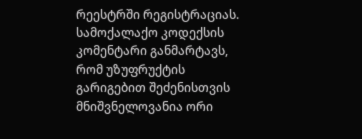რეესტრში რეგისტრაციას.
სამოქალაქო კოდექსის კომენტარი განმარტავს, რომ უზუფრუქტის გარიგებით შეძენისთვის მნიშვნელოვანია ორი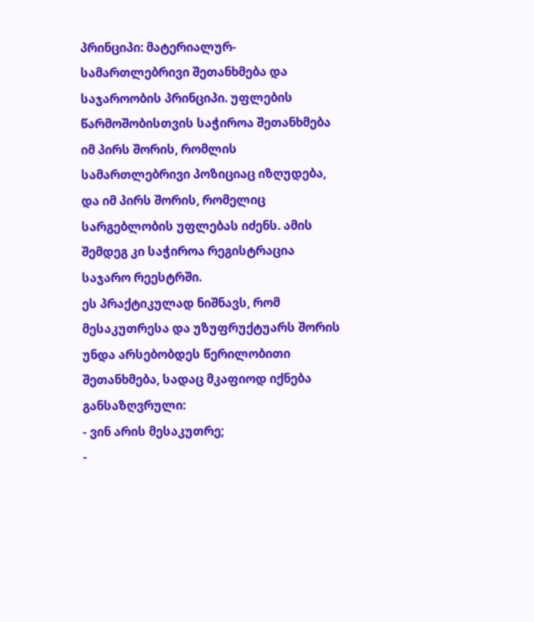პრინციპი: მატერიალურ-სამართლებრივი შეთანხმება და საჯაროობის პრინციპი. უფლების წარმოშობისთვის საჭიროა შეთანხმება იმ პირს შორის, რომლის სამართლებრივი პოზიციაც იზღუდება, და იმ პირს შორის, რომელიც სარგებლობის უფლებას იძენს. ამის შემდეგ კი საჭიროა რეგისტრაცია საჯარო რეესტრში.
ეს პრაქტიკულად ნიშნავს, რომ მესაკუთრესა და უზუფრუქტუარს შორის უნდა არსებობდეს წერილობითი შეთანხმება, სადაც მკაფიოდ იქნება განსაზღვრული:
- ვინ არის მესაკუთრე;
-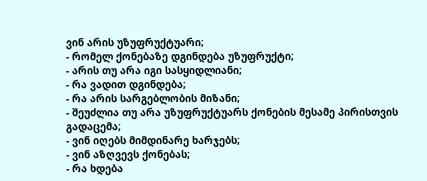ვინ არის უზუფრუქტუარი;
- რომელ ქონებაზე დგინდება უზუფრუქტი;
- არის თუ არა იგი სასყიდლიანი;
- რა ვადით დგინდება;
- რა არის სარგებლობის მიზანი;
- შეუძლია თუ არა უზუფრუქტუარს ქონების მესამე პირისთვის გადაცემა;
- ვინ იღებს მიმდინარე ხარჯებს;
- ვინ აზღვევს ქონებას;
- რა ხდება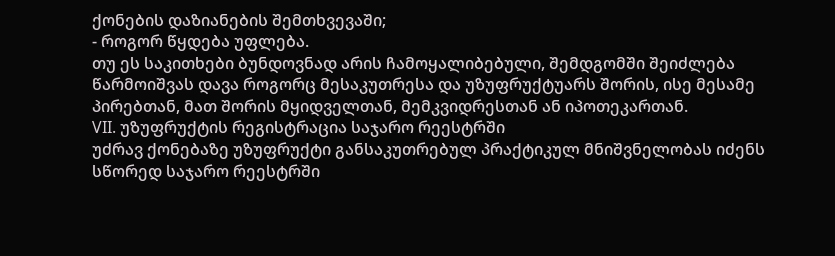ქონების დაზიანების შემთხვევაში;
- როგორ წყდება უფლება.
თუ ეს საკითხები ბუნდოვნად არის ჩამოყალიბებული, შემდგომში შეიძლება წარმოიშვას დავა როგორც მესაკუთრესა და უზუფრუქტუარს შორის, ისე მესამე პირებთან, მათ შორის მყიდველთან, მემკვიდრესთან ან იპოთეკართან.
VII. უზუფრუქტის რეგისტრაცია საჯარო რეესტრში
უძრავ ქონებაზე უზუფრუქტი განსაკუთრებულ პრაქტიკულ მნიშვნელობას იძენს სწორედ საჯარო რეესტრში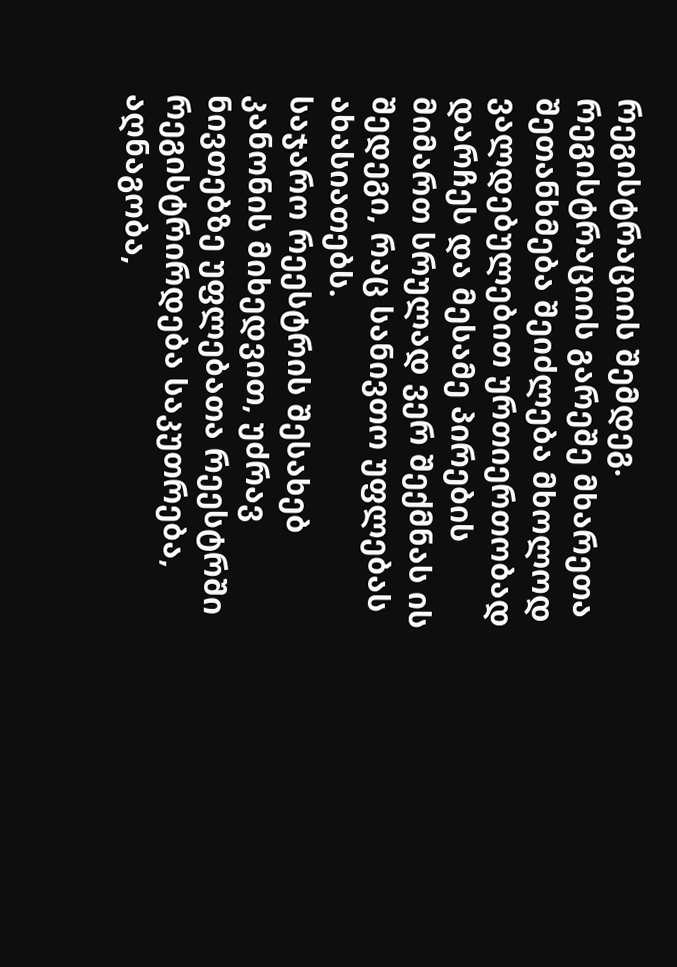რეგისტრაციის შემდეგ. რეგისტრაციის გარეშე მხარეთა შეთანხმება შეიძლება მხოლოდ ვალდებულებით ურთიერთობად დარჩეს და მესამე პირების მიმართ სრულად ვერ შექმნას ის შედეგი, რაც სანივთო უფლებას ახასიათებს.
საჯარო რეესტრის შესახებ კანონის მიხედვით, უძრავ ნივთებზე უფლებათა რეესტრში რეგისტრირდება საკუთრება, აღნაგობა,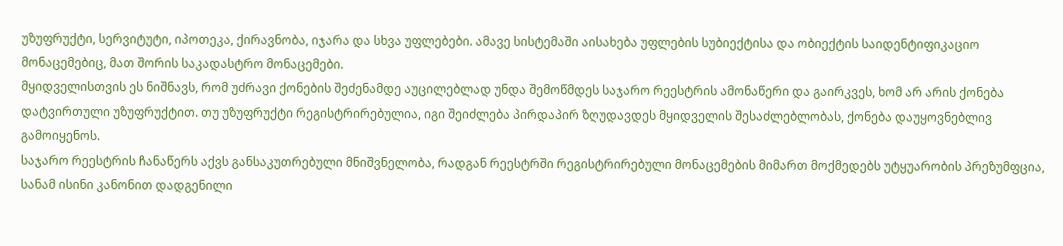უზუფრუქტი, სერვიტუტი, იპოთეკა, ქირავნობა, იჯარა და სხვა უფლებები. ამავე სისტემაში აისახება უფლების სუბიექტისა და ობიექტის საიდენტიფიკაციო მონაცემებიც, მათ შორის საკადასტრო მონაცემები.
მყიდველისთვის ეს ნიშნავს, რომ უძრავი ქონების შეძენამდე აუცილებლად უნდა შემოწმდეს საჯარო რეესტრის ამონაწერი და გაირკვეს, ხომ არ არის ქონება დატვირთული უზუფრუქტით. თუ უზუფრუქტი რეგისტრირებულია, იგი შეიძლება პირდაპირ ზღუდავდეს მყიდველის შესაძლებლობას, ქონება დაუყოვნებლივ გამოიყენოს.
საჯარო რეესტრის ჩანაწერს აქვს განსაკუთრებული მნიშვნელობა, რადგან რეესტრში რეგისტრირებული მონაცემების მიმართ მოქმედებს უტყუარობის პრეზუმფცია, სანამ ისინი კანონით დადგენილი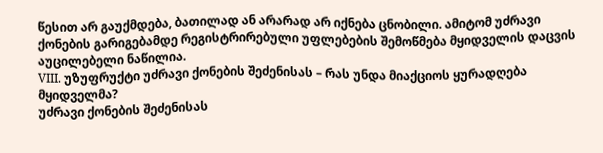წესით არ გაუქმდება, ბათილად ან არარად არ იქნება ცნობილი. ამიტომ უძრავი ქონების გარიგებამდე რეგისტრირებული უფლებების შემოწმება მყიდველის დაცვის აუცილებელი ნაწილია.
VIII. უზუფრუქტი უძრავი ქონების შეძენისას – რას უნდა მიაქციოს ყურადღება მყიდველმა?
უძრავი ქონების შეძენისას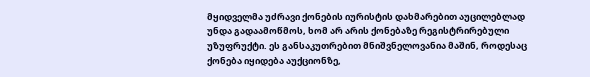მყიდველმა უძრავი ქონების იურისტის დახმარებით აუცილებლად უნდა გადაამოწმოს, ხომ არ არის ქონებაზე რეგისტრირებული უზუფრუქტი. ეს განსაკუთრებით მნიშვნელოვანია მაშინ, როდესაც ქონება იყიდება აუქციონზე,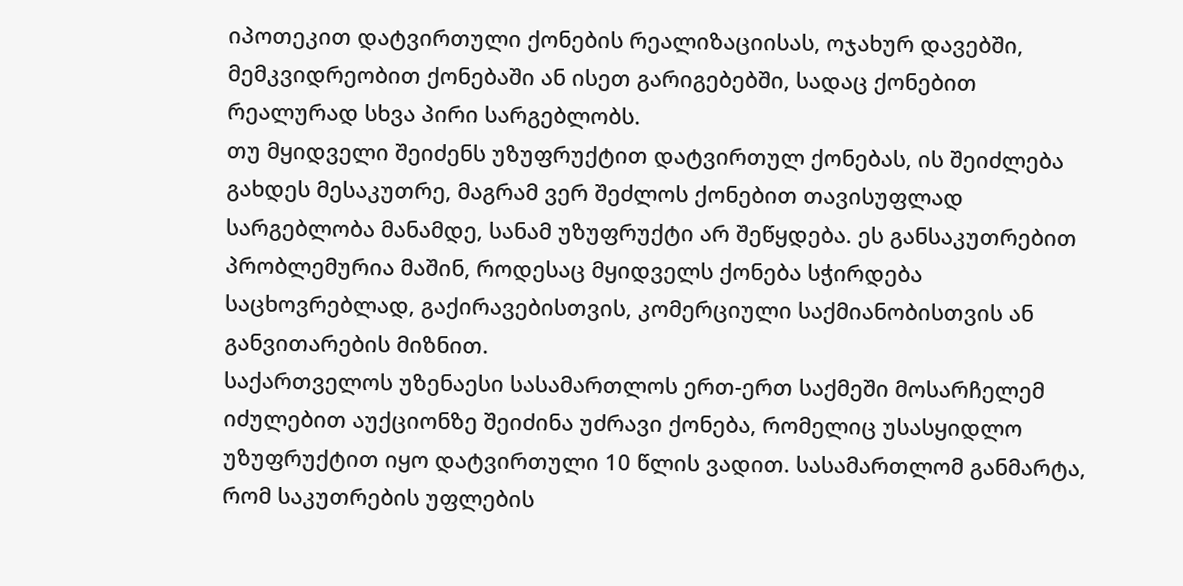იპოთეკით დატვირთული ქონების რეალიზაციისას, ოჯახურ დავებში, მემკვიდრეობით ქონებაში ან ისეთ გარიგებებში, სადაც ქონებით რეალურად სხვა პირი სარგებლობს.
თუ მყიდველი შეიძენს უზუფრუქტით დატვირთულ ქონებას, ის შეიძლება გახდეს მესაკუთრე, მაგრამ ვერ შეძლოს ქონებით თავისუფლად სარგებლობა მანამდე, სანამ უზუფრუქტი არ შეწყდება. ეს განსაკუთრებით პრობლემურია მაშინ, როდესაც მყიდველს ქონება სჭირდება საცხოვრებლად, გაქირავებისთვის, კომერციული საქმიანობისთვის ან განვითარების მიზნით.
საქართველოს უზენაესი სასამართლოს ერთ-ერთ საქმეში მოსარჩელემ იძულებით აუქციონზე შეიძინა უძრავი ქონება, რომელიც უსასყიდლო უზუფრუქტით იყო დატვირთული 10 წლის ვადით. სასამართლომ განმარტა, რომ საკუთრების უფლების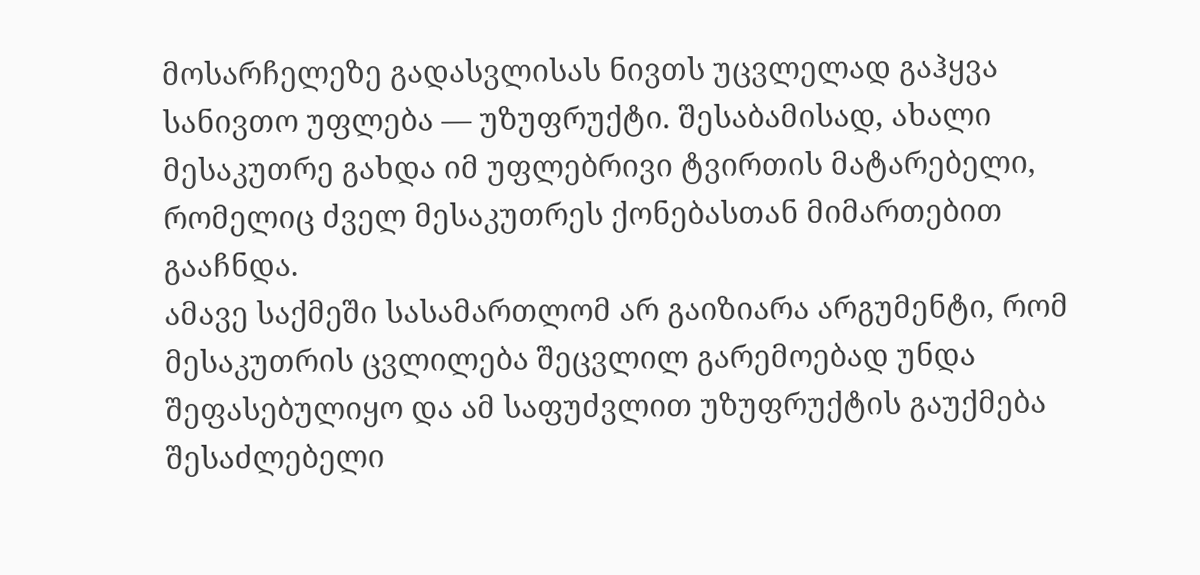მოსარჩელეზე გადასვლისას ნივთს უცვლელად გაჰყვა სანივთო უფლება — უზუფრუქტი. შესაბამისად, ახალი მესაკუთრე გახდა იმ უფლებრივი ტვირთის მატარებელი, რომელიც ძველ მესაკუთრეს ქონებასთან მიმართებით გააჩნდა.
ამავე საქმეში სასამართლომ არ გაიზიარა არგუმენტი, რომ მესაკუთრის ცვლილება შეცვლილ გარემოებად უნდა შეფასებულიყო და ამ საფუძვლით უზუფრუქტის გაუქმება შესაძლებელი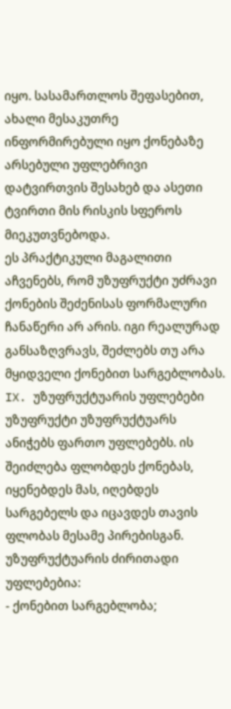იყო. სასამართლოს შეფასებით, ახალი მესაკუთრე ინფორმირებული იყო ქონებაზე არსებული უფლებრივი დატვირთვის შესახებ და ასეთი ტვირთი მის რისკის სფეროს მიეკუთვნებოდა.
ეს პრაქტიკული მაგალითი აჩვენებს, რომ უზუფრუქტი უძრავი ქონების შეძენისას ფორმალური ჩანაწერი არ არის. იგი რეალურად განსაზღვრავს, შეძლებს თუ არა მყიდველი ქონებით სარგებლობას.
IX. უზუფრუქტუარის უფლებები
უზუფრუქტი უზუფრუქტუარს ანიჭებს ფართო უფლებებს. ის შეიძლება ფლობდეს ქონებას, იყენებდეს მას, იღებდეს სარგებელს და იცავდეს თავის ფლობას მესამე პირებისგან.
უზუფრუქტუარის ძირითადი უფლებებია:
- ქონებით სარგებლობა;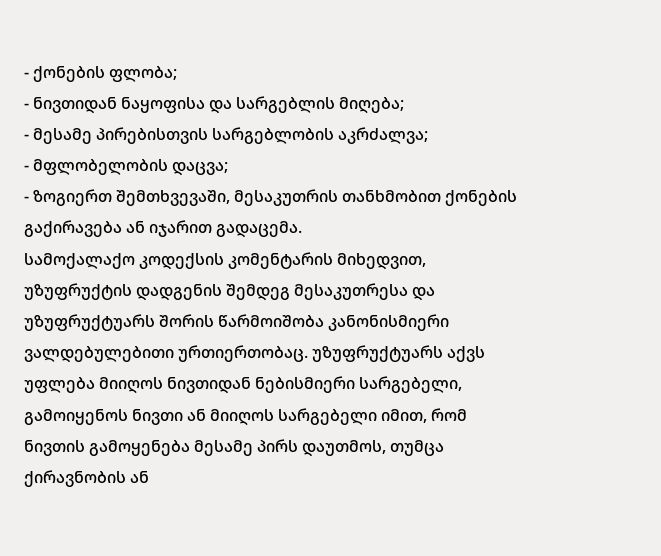- ქონების ფლობა;
- ნივთიდან ნაყოფისა და სარგებლის მიღება;
- მესამე პირებისთვის სარგებლობის აკრძალვა;
- მფლობელობის დაცვა;
- ზოგიერთ შემთხვევაში, მესაკუთრის თანხმობით ქონების გაქირავება ან იჯარით გადაცემა.
სამოქალაქო კოდექსის კომენტარის მიხედვით, უზუფრუქტის დადგენის შემდეგ მესაკუთრესა და უზუფრუქტუარს შორის წარმოიშობა კანონისმიერი ვალდებულებითი ურთიერთობაც. უზუფრუქტუარს აქვს უფლება მიიღოს ნივთიდან ნებისმიერი სარგებელი, გამოიყენოს ნივთი ან მიიღოს სარგებელი იმით, რომ ნივთის გამოყენება მესამე პირს დაუთმოს, თუმცა ქირავნობის ან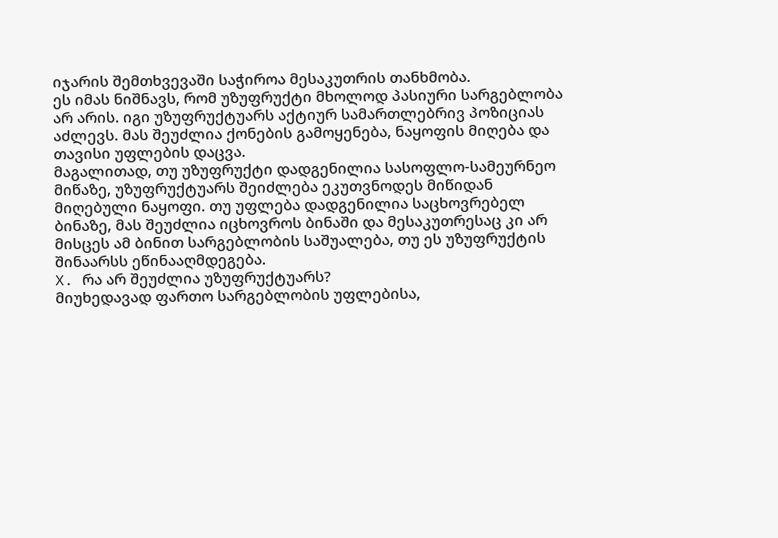იჯარის შემთხვევაში საჭიროა მესაკუთრის თანხმობა.
ეს იმას ნიშნავს, რომ უზუფრუქტი მხოლოდ პასიური სარგებლობა არ არის. იგი უზუფრუქტუარს აქტიურ სამართლებრივ პოზიციას აძლევს. მას შეუძლია ქონების გამოყენება, ნაყოფის მიღება და თავისი უფლების დაცვა.
მაგალითად, თუ უზუფრუქტი დადგენილია სასოფლო-სამეურნეო მიწაზე, უზუფრუქტუარს შეიძლება ეკუთვნოდეს მიწიდან მიღებული ნაყოფი. თუ უფლება დადგენილია საცხოვრებელ ბინაზე, მას შეუძლია იცხოვროს ბინაში და მესაკუთრესაც კი არ მისცეს ამ ბინით სარგებლობის საშუალება, თუ ეს უზუფრუქტის შინაარსს ეწინააღმდეგება.
X. რა არ შეუძლია უზუფრუქტუარს?
მიუხედავად ფართო სარგებლობის უფლებისა,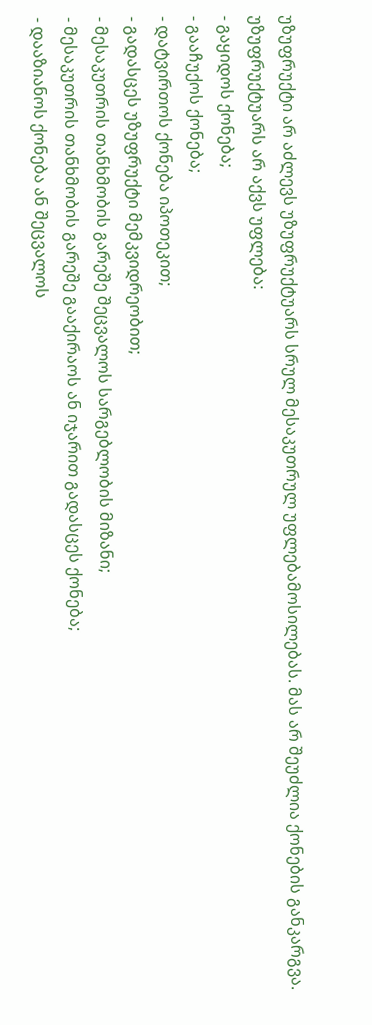უზუფრუქტი არ აძლევს უზუფრუქტუარს სრულ მესაკუთრულ უფლებამოსილებას. მას არ შეუძლია ქონების განკარგვა.
უზუფრუქტუარს არ აქვს უფლება:
- გაყიდოს ქონება;
- გააჩუქოს ქონება;
- დატვირთოს ქონება იპოთეკით;
- გადასცეს უზუფრუქტი მემკვიდრეობით;
- მესაკუთრის თანხმობის გარეშე შეცვალოს სარგებლობის მიზანი;
- მესაკუთრის თანხმობის გარეშე გააქირაოს ან იჯარით გადასცეს ქონება;
- დააზიანოს ქონება ან შეცვალოს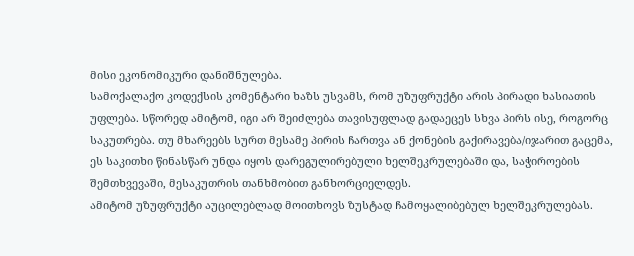მისი ეკონომიკური დანიშნულება.
სამოქალაქო კოდექსის კომენტარი ხაზს უსვამს, რომ უზუფრუქტი არის პირადი ხასიათის უფლება. სწორედ ამიტომ, იგი არ შეიძლება თავისუფლად გადაეცეს სხვა პირს ისე, როგორც საკუთრება. თუ მხარეებს სურთ მესამე პირის ჩართვა ან ქონების გაქირავება/იჯარით გაცემა, ეს საკითხი წინასწარ უნდა იყოს დარეგულირებული ხელშეკრულებაში და, საჭიროების შემთხვევაში, მესაკუთრის თანხმობით განხორციელდეს.
ამიტომ უზუფრუქტი აუცილებლად მოითხოვს ზუსტად ჩამოყალიბებულ ხელშეკრულებას.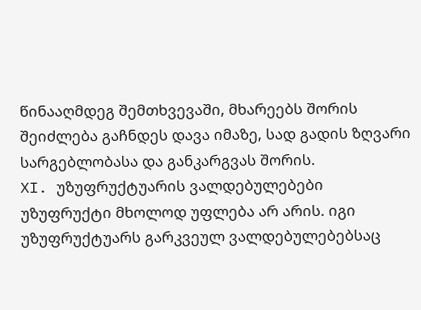წინააღმდეგ შემთხვევაში, მხარეებს შორის შეიძლება გაჩნდეს დავა იმაზე, სად გადის ზღვარი სარგებლობასა და განკარგვას შორის.
XI. უზუფრუქტუარის ვალდებულებები
უზუფრუქტი მხოლოდ უფლება არ არის. იგი უზუფრუქტუარს გარკვეულ ვალდებულებებსაც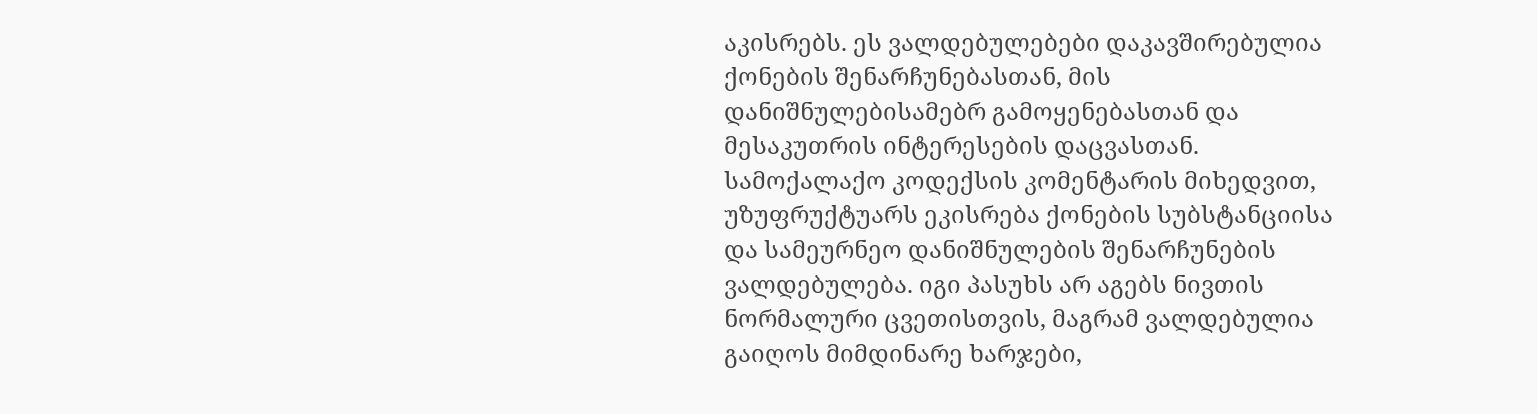აკისრებს. ეს ვალდებულებები დაკავშირებულია ქონების შენარჩუნებასთან, მის დანიშნულებისამებრ გამოყენებასთან და მესაკუთრის ინტერესების დაცვასთან.
სამოქალაქო კოდექსის კომენტარის მიხედვით, უზუფრუქტუარს ეკისრება ქონების სუბსტანციისა და სამეურნეო დანიშნულების შენარჩუნების ვალდებულება. იგი პასუხს არ აგებს ნივთის ნორმალური ცვეთისთვის, მაგრამ ვალდებულია გაიღოს მიმდინარე ხარჯები,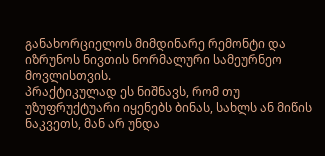განახორციელოს მიმდინარე რემონტი და იზრუნოს ნივთის ნორმალური სამეურნეო მოვლისთვის.
პრაქტიკულად ეს ნიშნავს, რომ თუ უზუფრუქტუარი იყენებს ბინას, სახლს ან მიწის ნაკვეთს, მან არ უნდა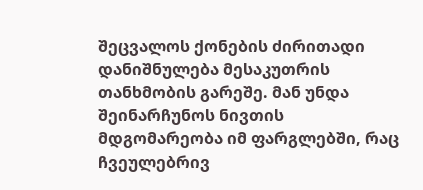შეცვალოს ქონების ძირითადი დანიშნულება მესაკუთრის თანხმობის გარეშე. მან უნდა შეინარჩუნოს ნივთის მდგომარეობა იმ ფარგლებში, რაც ჩვეულებრივ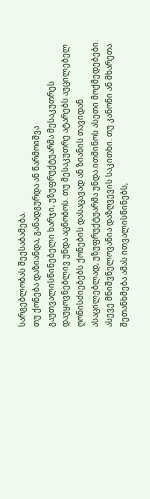სარგებლობას შეესაბამება.
თუ ქონება დაზიანდა, განადგურდა ან წარმოიშვა გაუთვალისწინებელი ხარჯი, უზუფრუქტუარმა მესაკუთრეს დაუყოვნებლივ უნდა აცნობოს. თუ მესაკუთრე ატარებს აუცილებელ ღონისძიებებს ქონების დასაცავად ან ზიანის თავიდან ასაცილებლად, უზუფრუქტუარმა უნდა ითმინოს ასეთი მოქმედებები.
ასევე მნიშვნელოვანია დაზღვევის საკითხი. თუ კანონი ან მხარეთა შეთანხმება ამას ითვალისწინებს,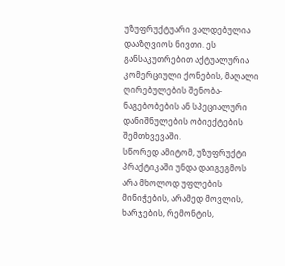უზუფრუქტუარი ვალდებულია დააზღვიოს ნივთი. ეს განსაკუთრებით აქტუალურია კომერციული ქონების, მაღალი ღირებულების შენობა-ნაგებობების ან სპეციალური დანიშნულების ობიექტების შემთხვევაში.
სწორედ ამიტომ, უზუფრუქტი პრაქტიკაში უნდა დაიგეგმოს არა მხოლოდ უფლების მინიჭების, არამედ მოვლის, ხარჯების, რემონტის,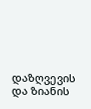დაზღვევის და ზიანის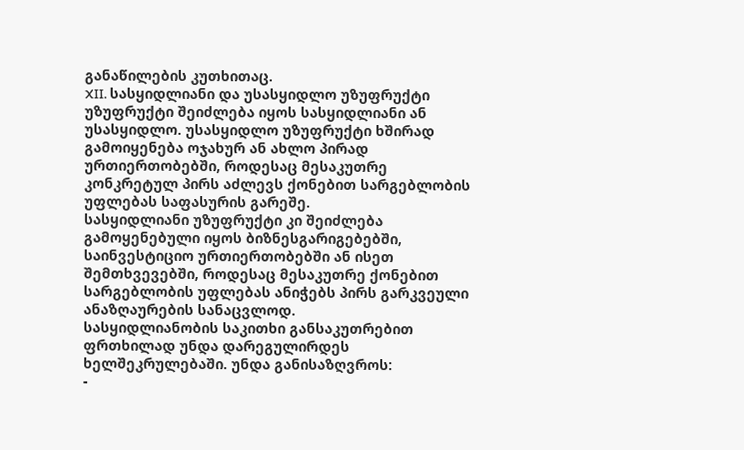განაწილების კუთხითაც.
XII. სასყიდლიანი და უსასყიდლო უზუფრუქტი
უზუფრუქტი შეიძლება იყოს სასყიდლიანი ან უსასყიდლო. უსასყიდლო უზუფრუქტი ხშირად გამოიყენება ოჯახურ ან ახლო პირად ურთიერთობებში, როდესაც მესაკუთრე კონკრეტულ პირს აძლევს ქონებით სარგებლობის უფლებას საფასურის გარეშე.
სასყიდლიანი უზუფრუქტი კი შეიძლება გამოყენებული იყოს ბიზნესგარიგებებში, საინვესტიციო ურთიერთობებში ან ისეთ შემთხვევებში, როდესაც მესაკუთრე ქონებით სარგებლობის უფლებას ანიჭებს პირს გარკვეული ანაზღაურების სანაცვლოდ.
სასყიდლიანობის საკითხი განსაკუთრებით ფრთხილად უნდა დარეგულირდეს ხელშეკრულებაში. უნდა განისაზღვროს:
-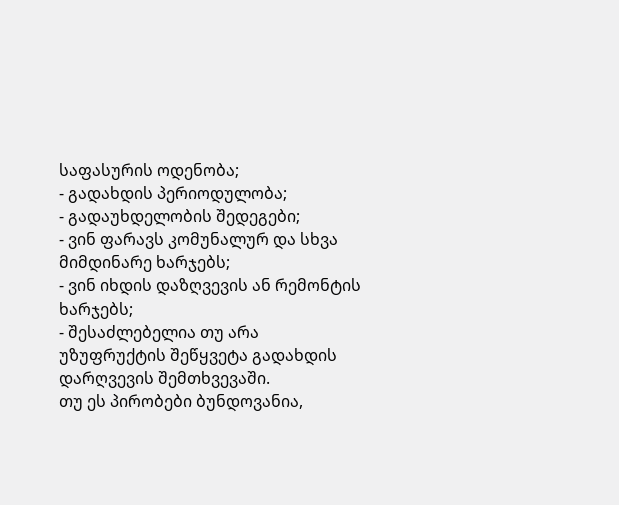საფასურის ოდენობა;
- გადახდის პერიოდულობა;
- გადაუხდელობის შედეგები;
- ვინ ფარავს კომუნალურ და სხვა მიმდინარე ხარჯებს;
- ვინ იხდის დაზღვევის ან რემონტის ხარჯებს;
- შესაძლებელია თუ არა უზუფრუქტის შეწყვეტა გადახდის დარღვევის შემთხვევაში.
თუ ეს პირობები ბუნდოვანია,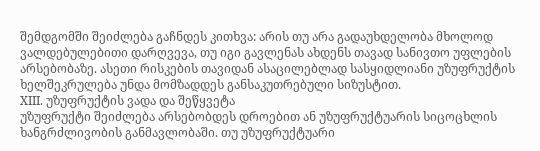შემდგომში შეიძლება გაჩნდეს კითხვა: არის თუ არა გადაუხდელობა მხოლოდ ვალდებულებითი დარღვევა, თუ იგი გავლენას ახდენს თავად სანივთო უფლების არსებობაზე. ასეთი რისკების თავიდან ასაცილებლად სასყიდლიანი უზუფრუქტის ხელშეკრულება უნდა მომზადდეს განსაკუთრებული სიზუსტით.
XIII. უზუფრუქტის ვადა და შეწყვეტა
უზუფრუქტი შეიძლება არსებობდეს დროებით ან უზუფრუქტუარის სიცოცხლის ხანგრძლივობის განმავლობაში. თუ უზუფრუქტუარი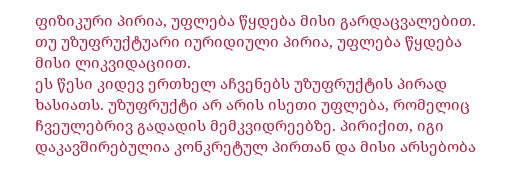ფიზიკური პირია, უფლება წყდება მისი გარდაცვალებით. თუ უზუფრუქტუარი იურიდიული პირია, უფლება წყდება მისი ლიკვიდაციით.
ეს წესი კიდევ ერთხელ აჩვენებს უზუფრუქტის პირად ხასიათს. უზუფრუქტი არ არის ისეთი უფლება, რომელიც ჩვეულებრივ გადადის მემკვიდრეებზე. პირიქით, იგი დაკავშირებულია კონკრეტულ პირთან და მისი არსებობა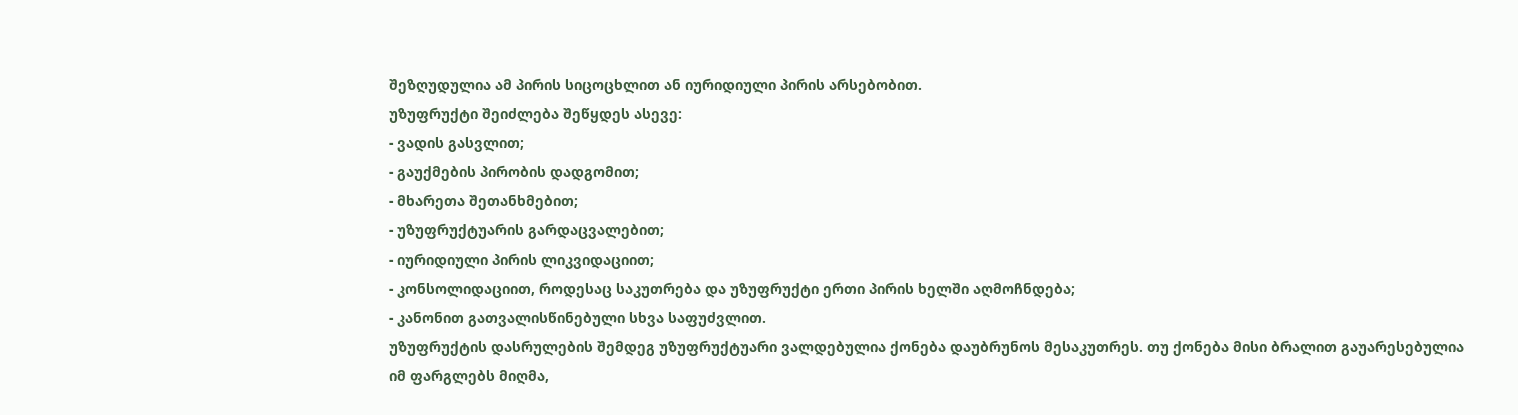შეზღუდულია ამ პირის სიცოცხლით ან იურიდიული პირის არსებობით.
უზუფრუქტი შეიძლება შეწყდეს ასევე:
- ვადის გასვლით;
- გაუქმების პირობის დადგომით;
- მხარეთა შეთანხმებით;
- უზუფრუქტუარის გარდაცვალებით;
- იურიდიული პირის ლიკვიდაციით;
- კონსოლიდაციით, როდესაც საკუთრება და უზუფრუქტი ერთი პირის ხელში აღმოჩნდება;
- კანონით გათვალისწინებული სხვა საფუძვლით.
უზუფრუქტის დასრულების შემდეგ უზუფრუქტუარი ვალდებულია ქონება დაუბრუნოს მესაკუთრეს. თუ ქონება მისი ბრალით გაუარესებულია იმ ფარგლებს მიღმა,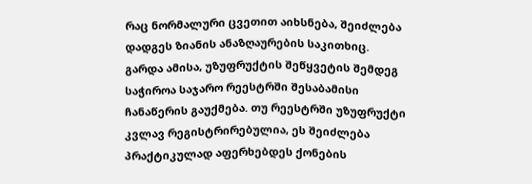რაც ნორმალური ცვეთით აიხსნება, შეიძლება დადგეს ზიანის ანაზღაურების საკითხიც.
გარდა ამისა, უზუფრუქტის შეწყვეტის შემდეგ საჭიროა საჯარო რეესტრში შესაბამისი ჩანაწერის გაუქმება. თუ რეესტრში უზუფრუქტი კვლავ რეგისტრირებულია, ეს შეიძლება პრაქტიკულად აფერხებდეს ქონების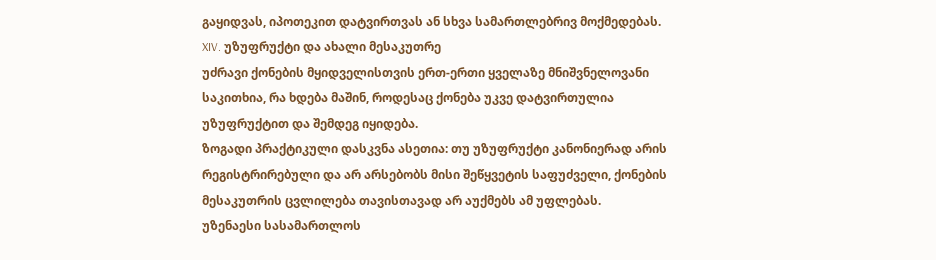გაყიდვას, იპოთეკით დატვირთვას ან სხვა სამართლებრივ მოქმედებას.
XIV. უზუფრუქტი და ახალი მესაკუთრე
უძრავი ქონების მყიდველისთვის ერთ-ერთი ყველაზე მნიშვნელოვანი საკითხია, რა ხდება მაშინ, როდესაც ქონება უკვე დატვირთულია უზუფრუქტით და შემდეგ იყიდება.
ზოგადი პრაქტიკული დასკვნა ასეთია: თუ უზუფრუქტი კანონიერად არის რეგისტრირებული და არ არსებობს მისი შეწყვეტის საფუძველი, ქონების მესაკუთრის ცვლილება თავისთავად არ აუქმებს ამ უფლებას.
უზენაესი სასამართლოს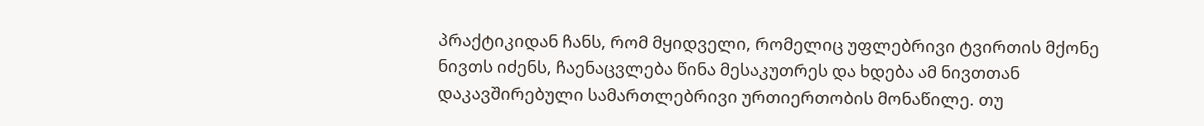პრაქტიკიდან ჩანს, რომ მყიდველი, რომელიც უფლებრივი ტვირთის მქონე ნივთს იძენს, ჩაენაცვლება წინა მესაკუთრეს და ხდება ამ ნივთთან დაკავშირებული სამართლებრივი ურთიერთობის მონაწილე. თუ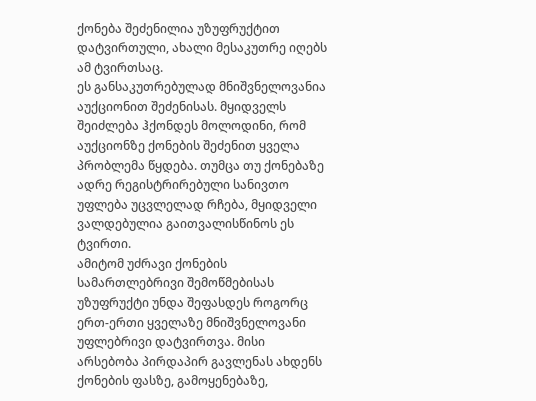ქონება შეძენილია უზუფრუქტით დატვირთული, ახალი მესაკუთრე იღებს ამ ტვირთსაც.
ეს განსაკუთრებულად მნიშვნელოვანია აუქციონით შეძენისას. მყიდველს შეიძლება ჰქონდეს მოლოდინი, რომ აუქციონზე ქონების შეძენით ყველა პრობლემა წყდება. თუმცა თუ ქონებაზე ადრე რეგისტრირებული სანივთო უფლება უცვლელად რჩება, მყიდველი ვალდებულია გაითვალისწინოს ეს ტვირთი.
ამიტომ უძრავი ქონების სამართლებრივი შემოწმებისას უზუფრუქტი უნდა შეფასდეს როგორც ერთ-ერთი ყველაზე მნიშვნელოვანი უფლებრივი დატვირთვა. მისი არსებობა პირდაპირ გავლენას ახდენს ქონების ფასზე, გამოყენებაზე,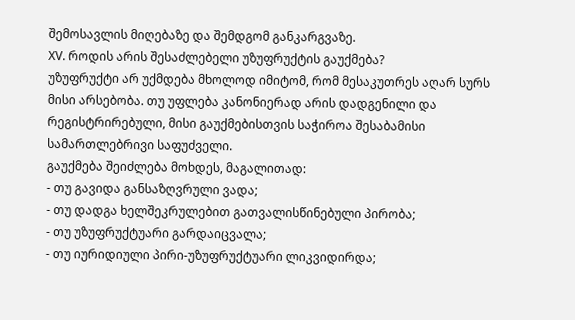შემოსავლის მიღებაზე და შემდგომ განკარგვაზე.
XV. როდის არის შესაძლებელი უზუფრუქტის გაუქმება?
უზუფრუქტი არ უქმდება მხოლოდ იმიტომ, რომ მესაკუთრეს აღარ სურს მისი არსებობა. თუ უფლება კანონიერად არის დადგენილი და რეგისტრირებული, მისი გაუქმებისთვის საჭიროა შესაბამისი სამართლებრივი საფუძველი.
გაუქმება შეიძლება მოხდეს, მაგალითად:
- თუ გავიდა განსაზღვრული ვადა;
- თუ დადგა ხელშეკრულებით გათვალისწინებული პირობა;
- თუ უზუფრუქტუარი გარდაიცვალა;
- თუ იურიდიული პირი-უზუფრუქტუარი ლიკვიდირდა;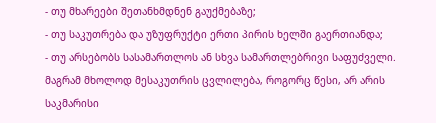- თუ მხარეები შეთანხმდნენ გაუქმებაზე;
- თუ საკუთრება და უზუფრუქტი ერთი პირის ხელში გაერთიანდა;
- თუ არსებობს სასამართლოს ან სხვა სამართლებრივი საფუძველი.
მაგრამ მხოლოდ მესაკუთრის ცვლილება, როგორც წესი, არ არის საკმარისი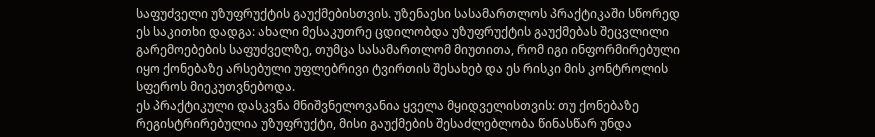საფუძველი უზუფრუქტის გაუქმებისთვის. უზენაესი სასამართლოს პრაქტიკაში სწორედ ეს საკითხი დადგა: ახალი მესაკუთრე ცდილობდა უზუფრუქტის გაუქმებას შეცვლილი გარემოებების საფუძველზე, თუმცა სასამართლომ მიუთითა, რომ იგი ინფორმირებული იყო ქონებაზე არსებული უფლებრივი ტვირთის შესახებ და ეს რისკი მის კონტროლის სფეროს მიეკუთვნებოდა.
ეს პრაქტიკული დასკვნა მნიშვნელოვანია ყველა მყიდველისთვის: თუ ქონებაზე რეგისტრირებულია უზუფრუქტი, მისი გაუქმების შესაძლებლობა წინასწარ უნდა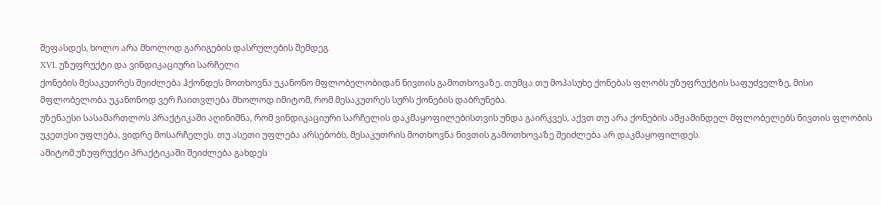შეფასდეს, ხოლო არა მხოლოდ გარიგების დასრულების შემდეგ.
XVI. უზუფრუქტი და ვინდიკაციური სარჩელი
ქონების მესაკუთრეს შეიძლება ჰქონდეს მოთხოვნა უკანონო მფლობელობიდან ნივთის გამოთხოვაზე. თუმცა თუ მოპასუხე ქონებას ფლობს უზუფრუქტის საფუძველზე, მისი მფლობელობა უკანონოდ ვერ ჩაითვლება მხოლოდ იმიტომ, რომ მესაკუთრეს სურს ქონების დაბრუნება.
უზენაესი სასამართლოს პრაქტიკაში აღინიშნა, რომ ვინდიკაციური სარჩელის დაკმაყოფილებისთვის უნდა გაირკვეს, აქვთ თუ არა ქონების ამჟამინდელ მფლობელებს ნივთის ფლობის უკეთესი უფლება, ვიდრე მოსარჩელეს. თუ ასეთი უფლება არსებობს, მესაკუთრის მოთხოვნა ნივთის გამოთხოვაზე შეიძლება არ დაკმაყოფილდეს.
ამიტომ უზუფრუქტი პრაქტიკაში შეიძლება გახდეს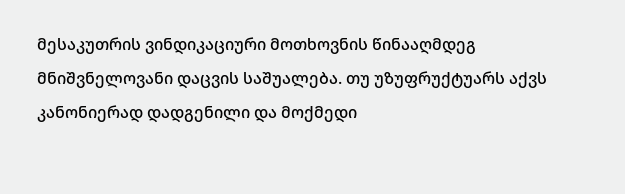მესაკუთრის ვინდიკაციური მოთხოვნის წინააღმდეგ მნიშვნელოვანი დაცვის საშუალება. თუ უზუფრუქტუარს აქვს კანონიერად დადგენილი და მოქმედი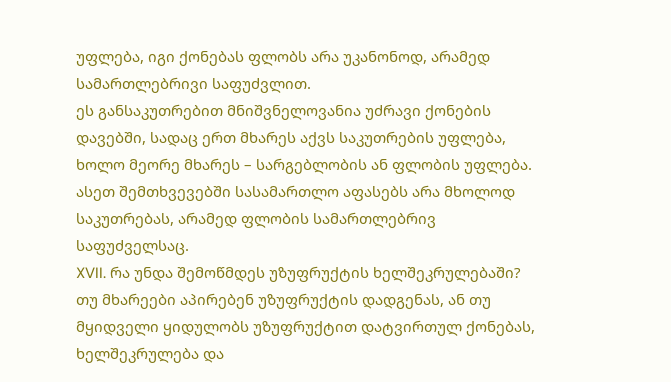უფლება, იგი ქონებას ფლობს არა უკანონოდ, არამედ სამართლებრივი საფუძვლით.
ეს განსაკუთრებით მნიშვნელოვანია უძრავი ქონების დავებში, სადაც ერთ მხარეს აქვს საკუთრების უფლება, ხოლო მეორე მხარეს – სარგებლობის ან ფლობის უფლება. ასეთ შემთხვევებში სასამართლო აფასებს არა მხოლოდ საკუთრებას, არამედ ფლობის სამართლებრივ საფუძველსაც.
XVII. რა უნდა შემოწმდეს უზუფრუქტის ხელშეკრულებაში?
თუ მხარეები აპირებენ უზუფრუქტის დადგენას, ან თუ მყიდველი ყიდულობს უზუფრუქტით დატვირთულ ქონებას, ხელშეკრულება და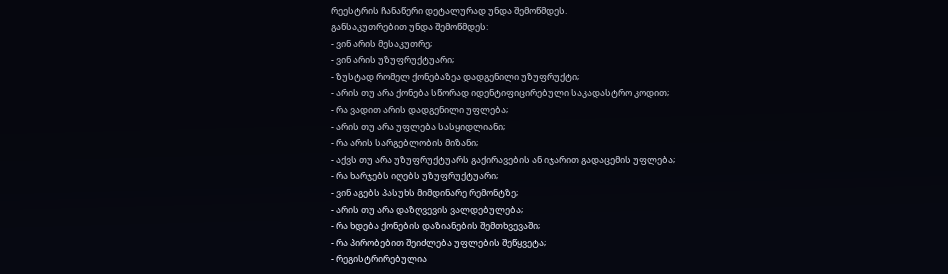რეესტრის ჩანაწერი დეტალურად უნდა შემოწმდეს.
განსაკუთრებით უნდა შემოწმდეს:
- ვინ არის მესაკუთრე;
- ვინ არის უზუფრუქტუარი;
- ზუსტად რომელ ქონებაზეა დადგენილი უზუფრუქტი;
- არის თუ არა ქონება სწორად იდენტიფიცირებული საკადასტრო კოდით;
- რა ვადით არის დადგენილი უფლება;
- არის თუ არა უფლება სასყიდლიანი;
- რა არის სარგებლობის მიზანი;
- აქვს თუ არა უზუფრუქტუარს გაქირავების ან იჯარით გადაცემის უფლება;
- რა ხარჯებს იღებს უზუფრუქტუარი;
- ვინ აგებს პასუხს მიმდინარე რემონტზე;
- არის თუ არა დაზღვევის ვალდებულება;
- რა ხდება ქონების დაზიანების შემთხვევაში;
- რა პირობებით შეიძლება უფლების შეწყვეტა;
- რეგისტრირებულია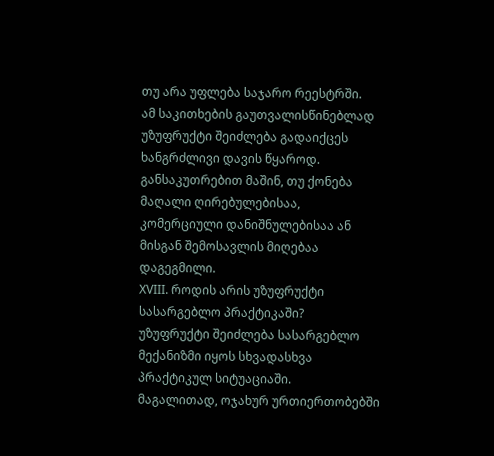თუ არა უფლება საჯარო რეესტრში.
ამ საკითხების გაუთვალისწინებლად უზუფრუქტი შეიძლება გადაიქცეს ხანგრძლივი დავის წყაროდ. განსაკუთრებით მაშინ, თუ ქონება მაღალი ღირებულებისაა, კომერციული დანიშნულებისაა ან მისგან შემოსავლის მიღებაა დაგეგმილი.
XVIII. როდის არის უზუფრუქტი სასარგებლო პრაქტიკაში?
უზუფრუქტი შეიძლება სასარგებლო მექანიზმი იყოს სხვადასხვა პრაქტიკულ სიტუაციაში.
მაგალითად, ოჯახურ ურთიერთობებში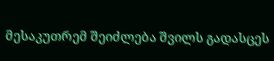მესაკუთრემ შეიძლება შვილს გადასცეს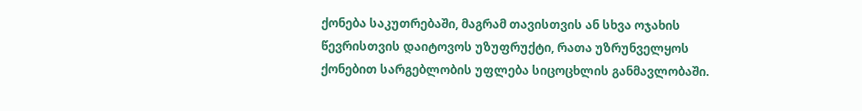ქონება საკუთრებაში, მაგრამ თავისთვის ან სხვა ოჯახის წევრისთვის დაიტოვოს უზუფრუქტი, რათა უზრუნველყოს ქონებით სარგებლობის უფლება სიცოცხლის განმავლობაში.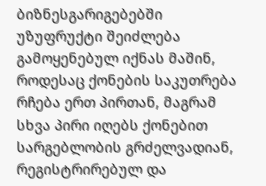ბიზნესგარიგებებში უზუფრუქტი შეიძლება გამოყენებულ იქნას მაშინ, როდესაც ქონების საკუთრება რჩება ერთ პირთან, მაგრამ სხვა პირი იღებს ქონებით სარგებლობის გრძელვადიან, რეგისტრირებულ და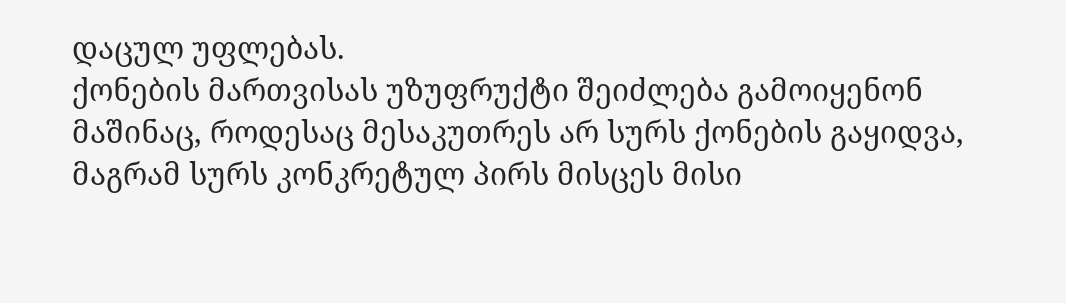დაცულ უფლებას.
ქონების მართვისას უზუფრუქტი შეიძლება გამოიყენონ მაშინაც, როდესაც მესაკუთრეს არ სურს ქონების გაყიდვა, მაგრამ სურს კონკრეტულ პირს მისცეს მისი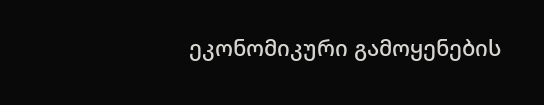ეკონომიკური გამოყენების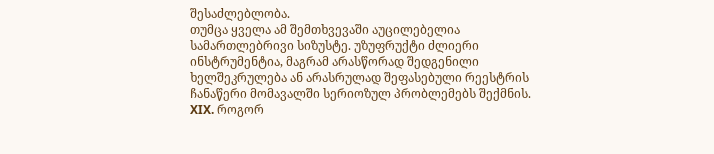შესაძლებლობა.
თუმცა ყველა ამ შემთხვევაში აუცილებელია სამართლებრივი სიზუსტე. უზუფრუქტი ძლიერი ინსტრუმენტია, მაგრამ არასწორად შედგენილი ხელშეკრულება ან არასრულად შეფასებული რეესტრის ჩანაწერი მომავალში სერიოზულ პრობლემებს შექმნის.
XIX. როგორ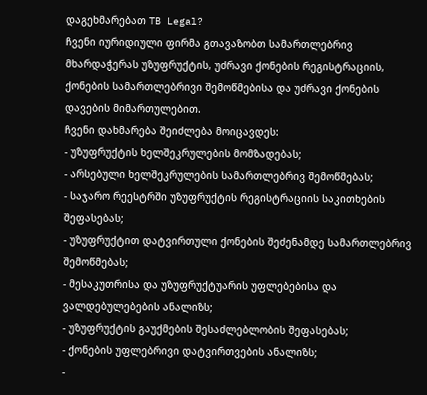დაგეხმარებათ TB Legal?
ჩვენი იურიდიული ფირმა გთავაზობთ სამართლებრივ მხარდაჭერას უზუფრუქტის, უძრავი ქონების რეგისტრაციის, ქონების სამართლებრივი შემოწმებისა და უძრავი ქონების დავების მიმართულებით.
ჩვენი დახმარება შეიძლება მოიცავდეს:
- უზუფრუქტის ხელშეკრულების მომზადებას;
- არსებული ხელშეკრულების სამართლებრივ შემოწმებას;
- საჯარო რეესტრში უზუფრუქტის რეგისტრაციის საკითხების შეფასებას;
- უზუფრუქტით დატვირთული ქონების შეძენამდე სამართლებრივ შემოწმებას;
- მესაკუთრისა და უზუფრუქტუარის უფლებებისა და ვალდებულებების ანალიზს;
- უზუფრუქტის გაუქმების შესაძლებლობის შეფასებას;
- ქონების უფლებრივი დატვირთვების ანალიზს;
-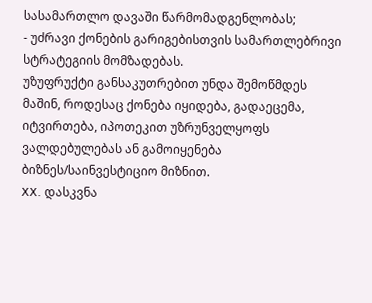სასამართლო დავაში წარმომადგენლობას;
- უძრავი ქონების გარიგებისთვის სამართლებრივი სტრატეგიის მომზადებას.
უზუფრუქტი განსაკუთრებით უნდა შემოწმდეს მაშინ, როდესაც ქონება იყიდება, გადაეცემა, იტვირთება, იპოთეკით უზრუნველყოფს ვალდებულებას ან გამოიყენება ბიზნეს/საინვესტიციო მიზნით.
XX. დასკვნა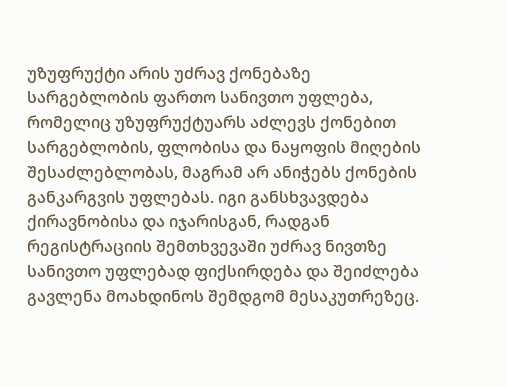უზუფრუქტი არის უძრავ ქონებაზე სარგებლობის ფართო სანივთო უფლება, რომელიც უზუფრუქტუარს აძლევს ქონებით სარგებლობის, ფლობისა და ნაყოფის მიღების შესაძლებლობას, მაგრამ არ ანიჭებს ქონების განკარგვის უფლებას. იგი განსხვავდება ქირავნობისა და იჯარისგან, რადგან რეგისტრაციის შემთხვევაში უძრავ ნივთზე სანივთო უფლებად ფიქსირდება და შეიძლება გავლენა მოახდინოს შემდგომ მესაკუთრეზეც.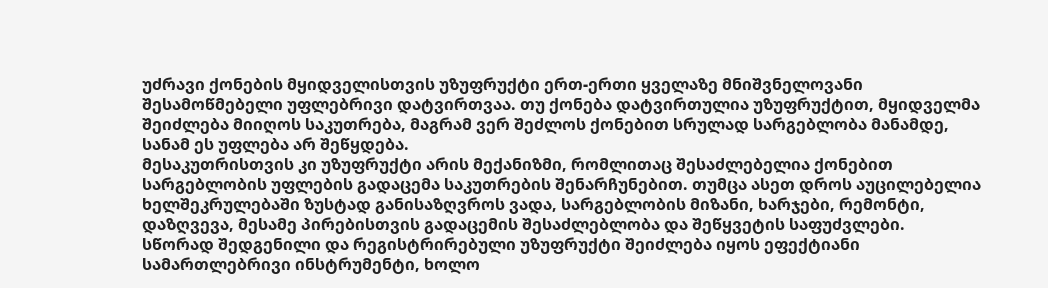უძრავი ქონების მყიდველისთვის უზუფრუქტი ერთ-ერთი ყველაზე მნიშვნელოვანი შესამოწმებელი უფლებრივი დატვირთვაა. თუ ქონება დატვირთულია უზუფრუქტით, მყიდველმა შეიძლება მიიღოს საკუთრება, მაგრამ ვერ შეძლოს ქონებით სრულად სარგებლობა მანამდე, სანამ ეს უფლება არ შეწყდება.
მესაკუთრისთვის კი უზუფრუქტი არის მექანიზმი, რომლითაც შესაძლებელია ქონებით სარგებლობის უფლების გადაცემა საკუთრების შენარჩუნებით. თუმცა ასეთ დროს აუცილებელია ხელშეკრულებაში ზუსტად განისაზღვროს ვადა, სარგებლობის მიზანი, ხარჯები, რემონტი, დაზღვევა, მესამე პირებისთვის გადაცემის შესაძლებლობა და შეწყვეტის საფუძვლები.
სწორად შედგენილი და რეგისტრირებული უზუფრუქტი შეიძლება იყოს ეფექტიანი სამართლებრივი ინსტრუმენტი, ხოლო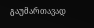გაუმართავად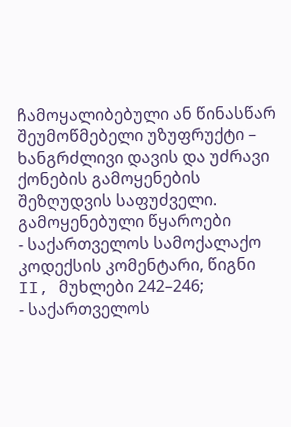ჩამოყალიბებული ან წინასწარ შეუმოწმებელი უზუფრუქტი – ხანგრძლივი დავის და უძრავი ქონების გამოყენების შეზღუდვის საფუძველი.
გამოყენებული წყაროები
- საქართველოს სამოქალაქო კოდექსის კომენტარი, წიგნი II, მუხლები 242–246;
- საქართველოს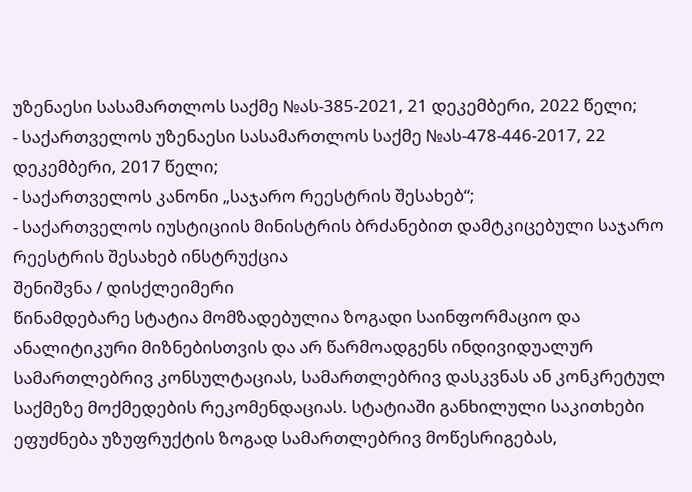უზენაესი სასამართლოს საქმე №ას-385-2021, 21 დეკემბერი, 2022 წელი;
- საქართველოს უზენაესი სასამართლოს საქმე №ას-478-446-2017, 22 დეკემბერი, 2017 წელი;
- საქართველოს კანონი „საჯარო რეესტრის შესახებ“;
- საქართველოს იუსტიციის მინისტრის ბრძანებით დამტკიცებული საჯარო რეესტრის შესახებ ინსტრუქცია
შენიშვნა / დისქლეიმერი
წინამდებარე სტატია მომზადებულია ზოგადი საინფორმაციო და ანალიტიკური მიზნებისთვის და არ წარმოადგენს ინდივიდუალურ სამართლებრივ კონსულტაციას, სამართლებრივ დასკვნას ან კონკრეტულ საქმეზე მოქმედების რეკომენდაციას. სტატიაში განხილული საკითხები ეფუძნება უზუფრუქტის ზოგად სამართლებრივ მოწესრიგებას,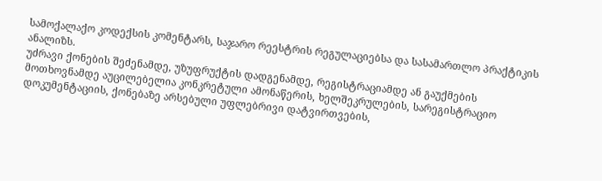სამოქალაქო კოდექსის კომენტარს, საჯარო რეესტრის რეგულაციებსა და სასამართლო პრაქტიკის ანალიზს.
უძრავი ქონების შეძენამდე, უზუფრუქტის დადგენამდე, რეგისტრაციამდე ან გაუქმების მოთხოვნამდე აუცილებელია კონკრეტული ამონაწერის, ხელშეკრულების, სარეგისტრაციო დოკუმენტაციის, ქონებაზე არსებული უფლებრივი დატვირთვების,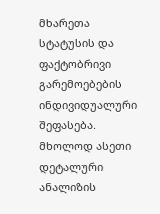მხარეთა სტატუსის და ფაქტობრივი გარემოებების ინდივიდუალური შეფასება. მხოლოდ ასეთი დეტალური ანალიზის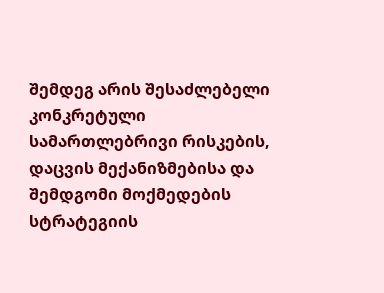შემდეგ არის შესაძლებელი კონკრეტული სამართლებრივი რისკების, დაცვის მექანიზმებისა და შემდგომი მოქმედების სტრატეგიის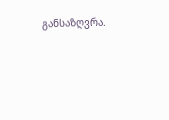განსაზღვრა.